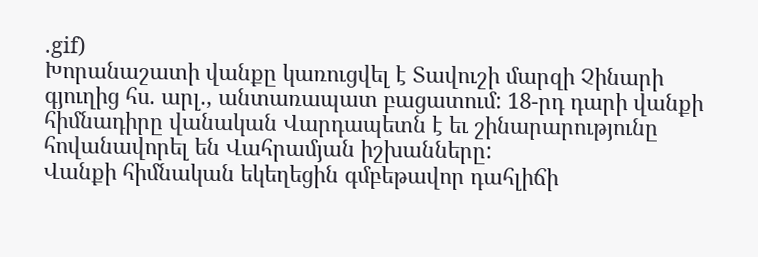.gif)
Խորանաշատի վանքը կառուցվել է Տավուշի մարզի Չինարի գյուղից հս. արլ., անտառապատ բացատում: 18-րդ դարի վանքի հիմնադիրը վանական Վարդապետն է եւ շինարարությունը հովանավորել են Վահրամյան իշխանները:
Վանքի հիմնական եկեղեցին գմբեթավոր դահլիճի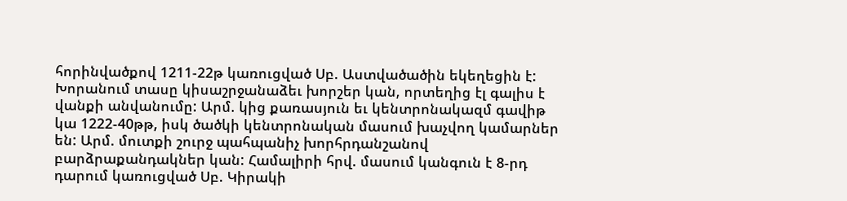հորինվածքով 1211-22թ կառուցված Սբ. Աստվածածին եկեղեցին է: Խորանում տասը կիսաշրջանաձեւ խորշեր կան, որտեղից էլ գալիս է վանքի անվանումը: Արմ. կից քառասյուն եւ կենտրոնակազմ գավիթ կա 1222-40թթ, իսկ ծածկի կենտրոնական մասում խաչվող կամարներ են: Արմ. մուտքի շուրջ պահպանիչ խորհրդանշանով բարձրաքանդակներ կան: Համալիրի հրվ. մասում կանգուն է 8-րդ դարում կառուցված Սբ. Կիրակի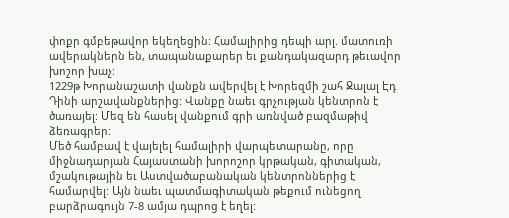փոքր գմբեթավոր եկեղեցին: Համալիրից դեպի արլ. մատուռի ավերակներն են, տապանաքարեր եւ քանդակազարդ թեւավոր խոշոր խաչ:
1229թ Խորանաշատի վանքն ավերվել է Խորեզմի շահ Ջալալ Էդ Դինի արշավանքներից: Վանքը նաեւ գրչության կենտրոն է ծառայել: Մեզ են հասել վանքում գրի առնված բազմաթիվ ձեռագրեր:
Մեծ համբավ է վայելել համալիրի վարպետարանը, որը միջնադարյան Հայաստանի խորոշոր կրթական, գիտական, մշակութային եւ Աստվածաբանական կենտրոններից է համարվել: Այն նաեւ պատմագիտական թեքում ունեցող բարձրագույն 7-8 ամյա դպրոց է եղել: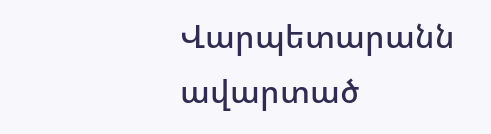Վարպետարանն ավարտած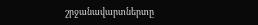շրջանավարտներտը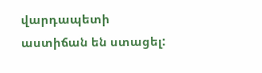վարդապետի աստիճան են ստացել: